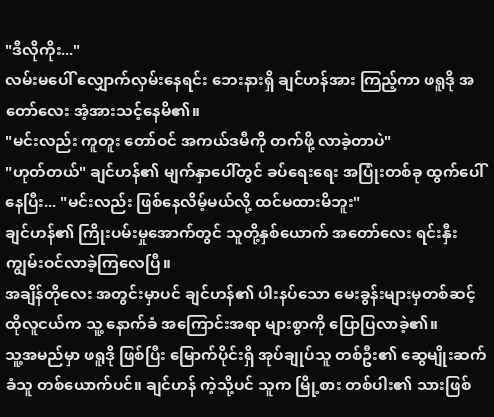"ဒီလိုကိုး..."
လမ်းမပေါ် လျှောက်လှမ်းနေရင်း ဘေးနားရှိ ချင်ဟန်အား ကြည့်ကာ ဖရူဒို အတော်လေး အံ့အားသင့်နေမိ၏။
"မင်းလည်း ကူတူး တော်ဝင် အကယ်ဒမီကို တက်ဖို့ လာခဲ့တာပဲ"
"ဟုတ်တယ်" ချင်ဟန်၏ မျက်နှာပေါ်တွင် ခပ်ရေးရေး အပြုံးတစ်ခု ထွက်ပေါ်နေပြီး... "မင်းလည်း ဖြစ်နေလိမ့်မယ်လို့ ထင်မထားမိဘူး"
ချင်ဟန်၏ ကြိုးပမ်းမှုအောက်တွင် သူတို့နှစ်ယောက် အတော်လေး ရင်းနှီးကျွမ်းဝင်လာခဲ့ကြလေပြီ။
အချိန်တိုလေး အတွင်းမှာပင် ချင်ဟန်၏ ပါးနပ်သော မေးခွန်းများမှတစ်ဆင့် ထိုလူငယ်က သူ့ နောက်ခံ အကြောင်းအရာ များစွာကို ပြောပြလာခဲ့၏။
သူ့အမည်မှာ ဖရူဒို ဖြစ်ပြီး မြောက်ပိုင်းရှိ အုပ်ချုပ်သူ တစ်ဦး၏ ဆွေမျိုးဆက်ခံသူ တစ်ယောက်ပင်။ ချင်ဟန် ကဲ့သို့ပင် သူက မြို့စား တစ်ပါး၏ သားဖြစ်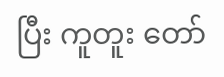ပြီး ကူတူး တော်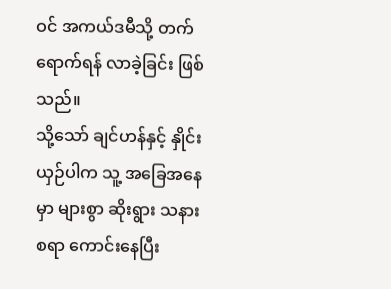ဝင် အကယ်ဒမီသို့ တက်ရောက်ရန် လာခဲ့ခြင်း ဖြစ်သည်။
သို့သော် ချင်ဟန်နှင့် နှိုင်းယှဉ်ပါက သူ့ အခြေအနေမှာ များစွာ ဆိုးရွား သနားစရာ ကောင်းနေပြီး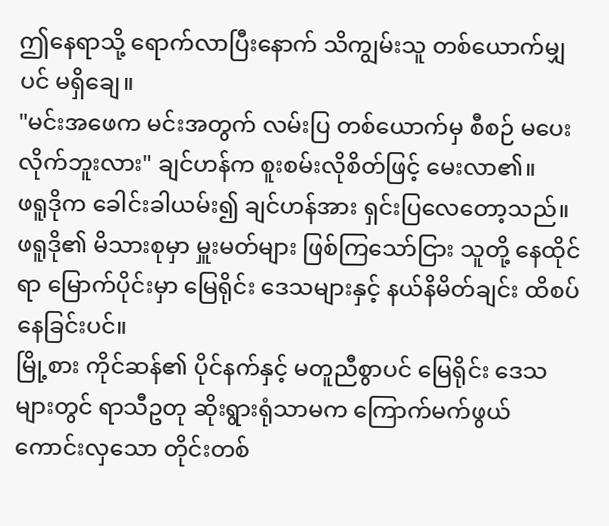ဤနေရာသို့ ရောက်လာပြီးနောက် သိကျွမ်းသူ တစ်ယောက်မျှပင် မရှိချေ။
"မင်းအဖေက မင်းအတွက် လမ်းပြ တစ်ယောက်မှ စီစဉ် မပေးလိုက်ဘူးလား" ချင်ဟန်က စူးစမ်းလိုစိတ်ဖြင့် မေးလာ၏။
ဖရူဒိုက ခေါင်းခါယမ်း၍ ချင်ဟန်အား ရှင်းပြလေတော့သည်။
ဖရူဒို၏ မိသားစုမှာ မှူးမတ်များ ဖြစ်ကြသော်ငြား သူတို့ နေထိုင်ရာ မြောက်ပိုင်းမှာ မြေရိုင်း ဒေသများနှင့် နယ်နိမိတ်ချင်း ထိစပ်နေခြင်းပင်။
မြို့စား ကိုင်ဆန်၏ ပိုင်နက်နှင့် မတူညီစွာပင် မြေရိုင်း ဒေသများတွင် ရာသီဥတု ဆိုးရွားရုံသာမက ကြောက်မက်ဖွယ် ကောင်းလှသော တိုင်းတစ်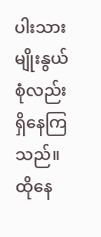ပါးသား မျိုးနွယ်စုံလည်း ရှိနေကြသည်။
ထိုနေ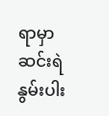ရာမှာ ဆင်းရဲနွမ်းပါး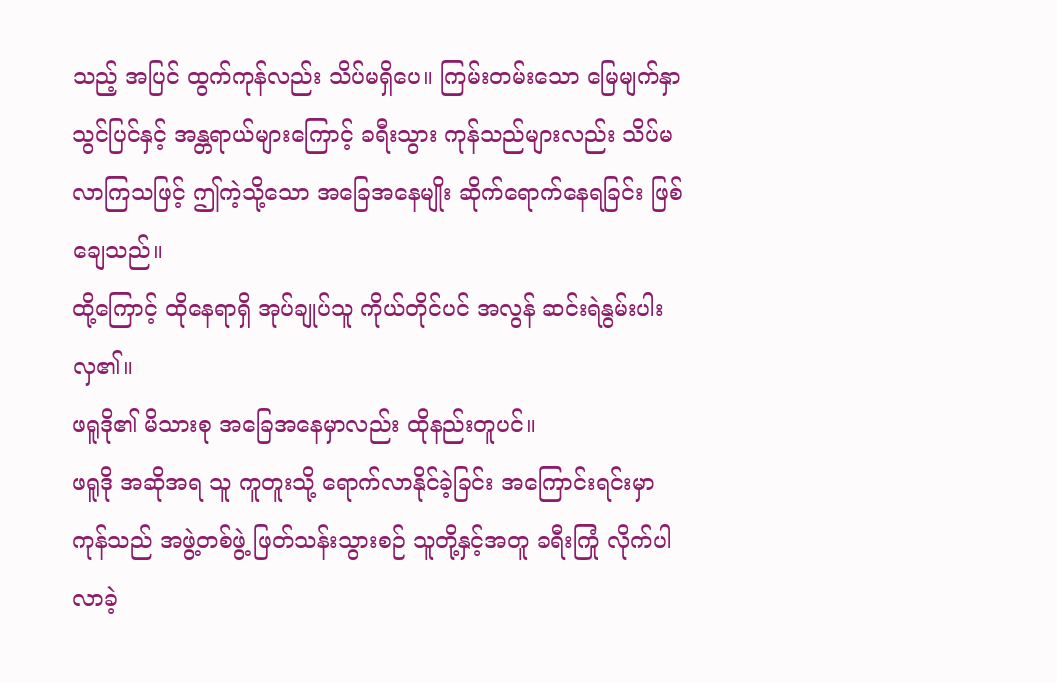သည့် အပြင် ထွက်ကုန်လည်း သိပ်မရှိပေ။ ကြမ်းတမ်းသော မြေမျက်နှာသွင်ပြင်နှင့် အန္တရာယ်များကြောင့် ခရီးသွား ကုန်သည်များလည်း သိပ်မလာကြသဖြင့် ဤကဲ့သို့သော အခြေအနေမျိုး ဆိုက်ရောက်နေရခြင်း ဖြစ်ချေသည်။
ထို့ကြောင့် ထိုနေရာရှိ အုပ်ချုပ်သူ ကိုယ်တိုင်ပင် အလွန် ဆင်းရဲနွမ်းပါးလှ၏။
ဖရူဒို၏ မိသားစု အခြေအနေမှာလည်း ထိုနည်းတူပင်။
ဖရူဒို အဆိုအရ သူ ကူတူးသို့ ရောက်လာနိုင်ခဲ့ခြင်း အကြောင်းရင်းမှာ ကုန်သည် အဖွဲ့တစ်ဖွဲ့ ဖြတ်သန်းသွားစဉ် သူတို့နှင့်အတူ ခရီးကြုံ လိုက်ပါလာခဲ့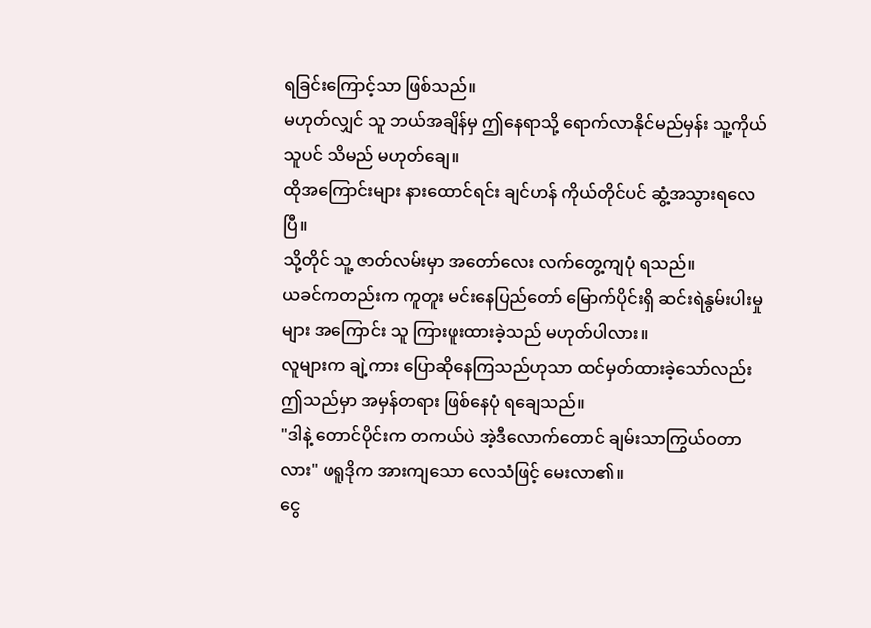ရခြင်းကြောင့်သာ ဖြစ်သည်။
မဟုတ်လျှင် သူ ဘယ်အချိန်မှ ဤနေရာသို့ ရောက်လာနိုင်မည်မှန်း သူ့ကိုယ်သူပင် သိမည် မဟုတ်ချေ။
ထိုအကြောင်းများ နားထောင်ရင်း ချင်ဟန် ကိုယ်တိုင်ပင် ဆွံ့အသွားရလေပြီ။
သို့တိုင် သူ့ ဇာတ်လမ်းမှာ အတော်လေး လက်တွေ့ကျပုံ ရသည်။
ယခင်ကတည်းက ကူတူး မင်းနေပြည်တော် မြောက်ပိုင်းရှိ ဆင်းရဲနွမ်းပါးမှုများ အကြောင်း သူ ကြားဖူးထားခဲ့သည် မဟုတ်ပါလား။
လူများက ချဲ့ကား ပြောဆိုနေကြသည်ဟုသာ ထင်မှတ်ထားခဲ့သော်လည်း ဤသည်မှာ အမှန်တရား ဖြစ်နေပုံ ရချေသည်။
"ဒါနဲ့ တောင်ပိုင်းက တကယ်ပဲ အဲ့ဒီလောက်တောင် ချမ်းသာကြွယ်ဝတာလား" ဖရူဒိုက အားကျသော လေသံဖြင့် မေးလာ၏။
ငွေ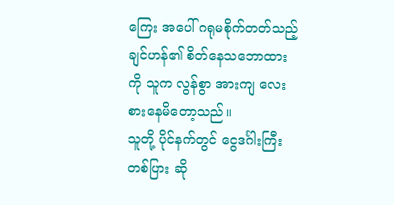ကြေး အပေါ် ဂရုမစိုက်တတ်သည့် ချင်ဟန်၏ စိတ်နေသဘောထားကို သူက လွန်စွာ အားကျ လေးစားနေမိတော့သည်။
သူတို့ ပိုင်နက်တွင် ငွေဒင်္ဂါးကြီး တစ်ပြား ဆို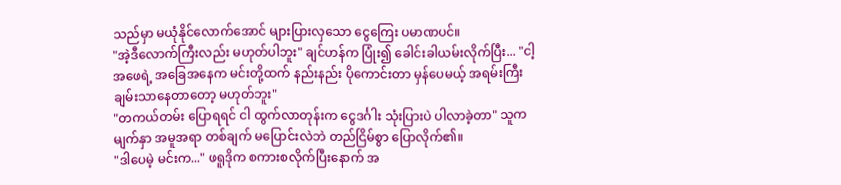သည်မှာ မယုံနိုင်လောက်အောင် များပြားလှသော ငွေကြေး ပမာဏပင်။
"အဲ့ဒီလောက်ကြီးလည်း မဟုတ်ပါဘူး" ချင်ဟန်က ပြုံး၍ ခေါင်းခါယမ်းလိုက်ပြီး... "ငါ့အဖေရဲ့ အခြေအနေက မင်းတို့ထက် နည်းနည်း ပိုကောင်းတာ မှန်ပေမယ့် အရမ်းကြီး ချမ်းသာနေတာတော့ မဟုတ်ဘူး"
"တကယ်တမ်း ပြောရရင် ငါ ထွက်လာတုန်းက ငွေဒင်္ဂါး သုံးပြားပဲ ပါလာခဲ့တာ" သူက မျက်နှာ အမူအရာ တစ်ချက် မပြောင်းလဲဘဲ တည်ငြိမ်စွာ ပြောလိုက်၏။
"ဒါပေမဲ့ မင်းက..." ဖရူဒိုက စကားစလိုက်ပြီးနောက် အ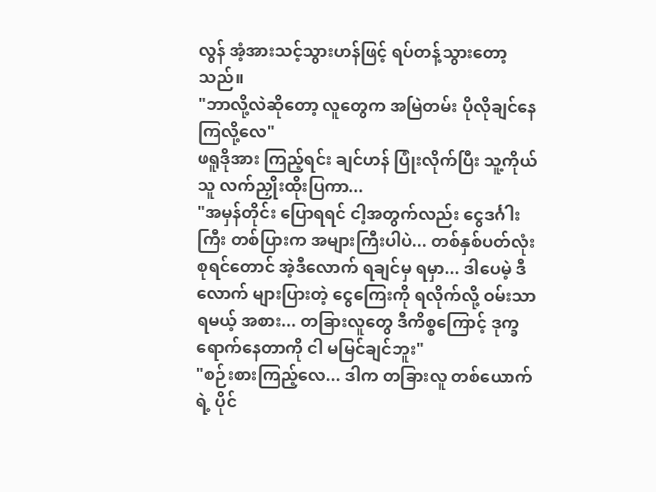လွန် အံ့အားသင့်သွားဟန်ဖြင့် ရပ်တန့်သွားတော့သည်။
"ဘာလို့လဲဆိုတော့ လူတွေက အမြဲတမ်း ပိုလိုချင်နေကြလို့လေ"
ဖရူဒိုအား ကြည့်ရင်း ချင်ဟန် ပြုံးလိုက်ပြီး သူ့ကိုယ်သူ လက်ညှိုးထိုးပြကာ...
"အမှန်တိုင်း ပြောရရင် ငါ့အတွက်လည်း ငွေဒင်္ဂါးကြီး တစ်ပြားက အများကြီးပါပဲ... တစ်နှစ်ပတ်လုံး စုရင်တောင် အဲ့ဒီလောက် ရချင်မှ ရမှာ... ဒါပေမဲ့ ဒီလောက် များပြားတဲ့ ငွေကြေးကို ရလိုက်လို့ ဝမ်းသာရမယ့် အစား... တခြားလူတွေ ဒီကိစ္စကြောင့် ဒုက္ခရောက်နေတာကို ငါ မမြင်ချင်ဘူး"
"စဉ်းစားကြည့်လေ... ဒါက တခြားလူ တစ်ယောက်ရဲ့ ပိုင်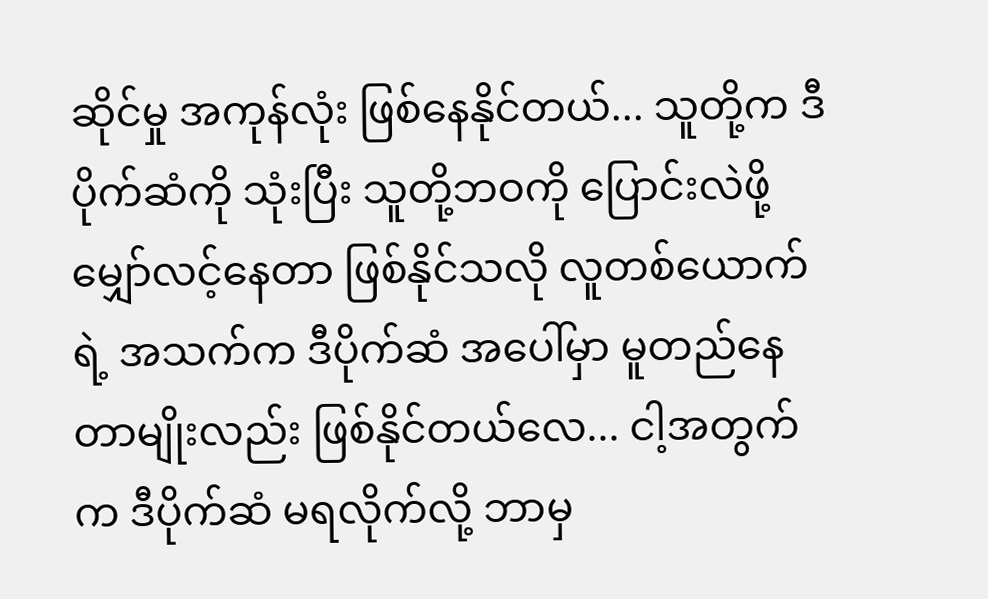ဆိုင်မှု အကုန်လုံး ဖြစ်နေနိုင်တယ်... သူတို့က ဒီပိုက်ဆံကို သုံးပြီး သူတို့ဘဝကို ပြောင်းလဲဖို့ မျှော်လင့်နေတာ ဖြစ်နိုင်သလို လူတစ်ယောက်ရဲ့ အသက်က ဒီပိုက်ဆံ အပေါ်မှာ မူတည်နေတာမျိုးလည်း ဖြစ်နိုင်တယ်လေ... ငါ့အတွက်က ဒီပိုက်ဆံ မရလိုက်လို့ ဘာမှ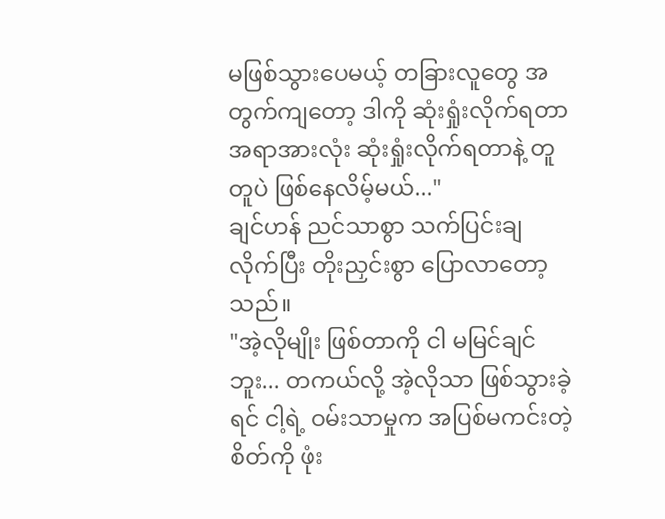မဖြစ်သွားပေမယ့် တခြားလူတွေ အတွက်ကျတော့ ဒါကို ဆုံးရှုံးလိုက်ရတာ အရာအားလုံး ဆုံးရှုံးလိုက်ရတာနဲ့ တူတူပဲ ဖြစ်နေလိမ့်မယ်..."
ချင်ဟန် ညင်သာစွာ သက်ပြင်းချလိုက်ပြီး တိုးညှင်းစွာ ပြောလာတော့သည်။
"အဲ့လိုမျိုး ဖြစ်တာကို ငါ မမြင်ချင်ဘူး... တကယ်လို့ အဲ့လိုသာ ဖြစ်သွားခဲ့ရင် ငါ့ရဲ့ ဝမ်းသာမှုက အပြစ်မကင်းတဲ့ စိတ်ကို ဖုံး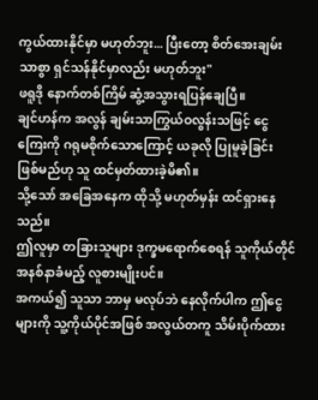ကွယ်ထားနိုင်မှာ မဟုတ်ဘူး... ပြီးတော့ စိတ်အေးချမ်းသာစွာ ရှင်သန်နိုင်မှာလည်း မဟုတ်ဘူး"
ဖရူဒို နောက်တစ်ကြိမ် ဆွံ့အသွားရပြန်ချေပြီ။
ချင်ဟန်က အလွန် ချမ်းသာကြွယ်ဝလွန်းသဖြင့် ငွေကြေးကို ဂရုမစိုက်သောကြောင့် ယခုလို ပြုမူခဲ့ခြင်း ဖြစ်မည်ဟု သူ ထင်မှတ်ထားခဲ့မိ၏။
သို့သော် အခြေအနေက ထိုသို့ မဟုတ်မှန်း ထင်ရှားနေသည်။
ဤလူမှာ တခြားသူများ ဒုက္ခမရောက်စေရန် သူကိုယ်တိုင် အနစ်နာခံမည့် လူစားမျိုးပင်။
အကယ်၍ သူသာ ဘာမှ မလုပ်ဘဲ နေလိုက်ပါက ဤငွေများကို သူ့ကိုယ်ပိုင်အဖြစ် အလွယ်တကူ သိမ်းပိုက်ထား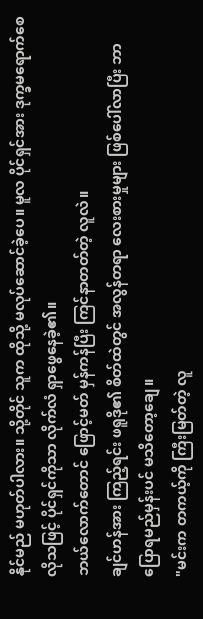နိုင်မည် မဟုတ်ပါလား။ သို့တိုင် သူက ထိုသို့ မလုပ်ဆောင်ခဲ့ပေ။ မူလ ပိုင်ရှင်အား ဒုက္ခမရောက်စေလိုသဖြင့် ပိုင်ရှင်ကိုသာ လိုက်လံ ရှာဖွေနေခဲ့၏။
ဘယ်လောက်တောင် ဖြောင့်မတ် မှန်ကန်ပြီး ကြင်နာတတ်တဲ့ လူလဲ။
ချင်ဟန်အား ကြည့်ရင်း ဖရူဒို၏ စိတ်ထဲတွင် အလွန်တရာ လေးစားမှုများ ဖြစ်ပေါ်လာပြီး ဘာပြောရမည်မှန်းပင် မသိတော့ချေ။
"မင်းက တကယ့်ကို ကြီးမြတ်တဲ့ လူ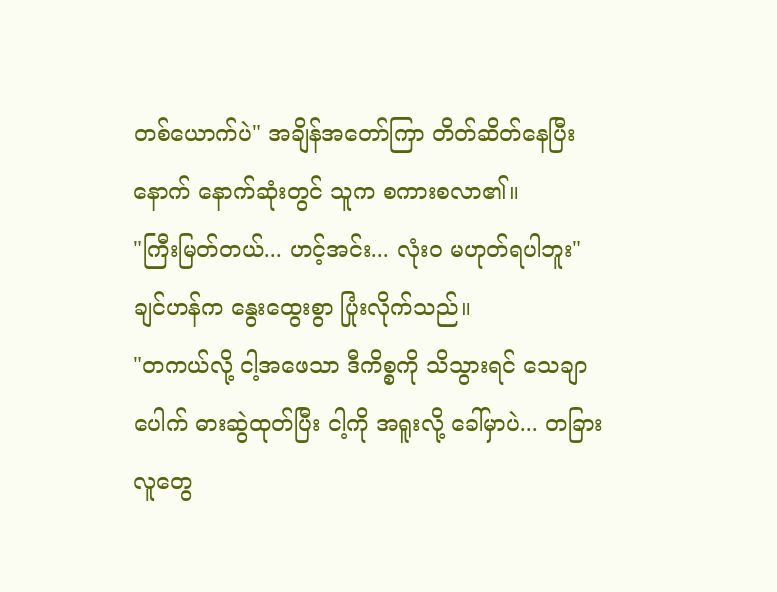တစ်ယောက်ပဲ" အချိန်အတော်ကြာ တိတ်ဆိတ်နေပြီးနောက် နောက်ဆုံးတွင် သူက စကားစလာ၏။
"ကြီးမြတ်တယ်... ဟင့်အင်း... လုံးဝ မဟုတ်ရပါဘူး"
ချင်ဟန်က နွေးထွေးစွာ ပြုံးလိုက်သည်။
"တကယ်လို့ ငါ့အဖေသာ ဒီကိစ္စကို သိသွားရင် သေချာပေါက် ဓားဆွဲထုတ်ပြီး ငါ့ကို အရူးလို့ ခေါ်မှာပဲ... တခြားလူတွေ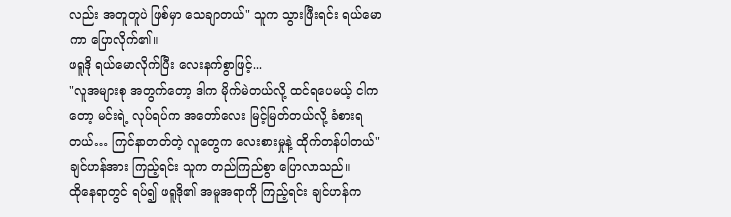လည်း အတူတူပဲ ဖြစ်မှာ သေချာတယ်" သူက သွားဖြီးရင်း ရယ်မောကာ ပြောလိုက်၏။
ဖရူဒို ရယ်မောလိုက်ပြီး လေးနက်စွာဖြင့်...
"လူအများစု အတွက်တော့ ဒါက မိုက်မဲတယ်လို့ ထင်ရပေမယ့် ငါကတော့ မင်းရဲ့ လုပ်ရပ်က အတော်လေး မြင့်မြတ်တယ်လို့ ခံစားရတယ်… ကြင်နာတတ်တဲ့ လူတွေက လေးစားမှုနဲ့ ထိုက်တန်ပါတယ်"
ချင်ဟန်အား ကြည့်ရင်း သူက တည်ကြည်စွာ ပြောလာသည်။
ထိုနေရာတွင် ရပ်၍ ဖရူဒို၏ အမူအရာကို ကြည့်ရင်း ချင်ဟန်က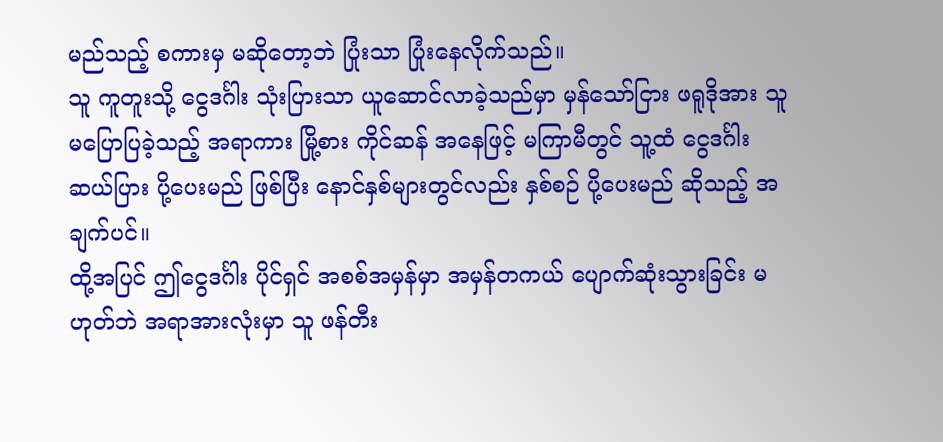မည်သည့် စကားမှ မဆိုတော့ဘဲ ပြုံးသာ ပြုံးနေလိုက်သည်။
သူ ကူတူးသို့ ငွေဒင်္ဂါး သုံးပြားသာ ယူဆောင်လာခဲ့သည်မှာ မှန်သော်ငြား ဖရူဒိုအား သူ မပြောပြခဲ့သည့် အရာကား မြို့စား ကိုင်ဆန် အနေဖြင့် မကြာမီတွင် သူ့ထံ ငွေဒင်္ဂါး ဆယ်ပြား ပို့ပေးမည် ဖြစ်ပြီး နောင်နှစ်များတွင်လည်း နှစ်စဉ် ပို့ပေးမည် ဆိုသည့် အချက်ပင်။
ထို့အပြင် ဤငွေဒင်္ဂါး ပိုင်ရှင် အစစ်အမှန်မှာ အမှန်တကယ် ပျောက်ဆုံးသွားခြင်း မဟုတ်ဘဲ အရာအားလုံးမှာ သူ ဖန်တီး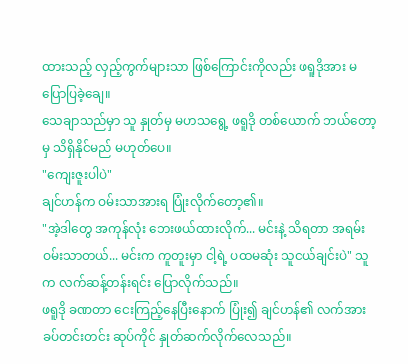ထားသည့် လှည့်ကွက်များသာ ဖြစ်ကြောင်းကိုလည်း ဖရူဒိုအား မပြောပြခဲ့ချေ။
သေချာသည်မှာ သူ နှုတ်မှ မဟသရွေ့ ဖရူဒို တစ်ယောက် ဘယ်တော့မှ သိရှိနိုင်မည် မဟုတ်ပေ။
"ကျေးဇူးပါပဲ"
ချင်ဟန်က ဝမ်းသာအားရ ပြုံးလိုက်တော့၏။
"အဲ့ဒါတွေ အကုန်လုံး ဘေးဖယ်ထားလိုက်... မင်းနဲ့ သိရတာ အရမ်း ဝမ်းသာတယ်... မင်းက ကူတူးမှာ ငါ့ရဲ့ ပထမဆုံး သူငယ်ချင်းပဲ" သူက လက်ဆန့်တန်းရင်း ပြောလိုက်သည်။
ဖရူဒို ခဏတာ ငေးကြည့်နေပြီးနောက် ပြုံး၍ ချင်ဟန်၏ လက်အား ခပ်တင်းတင်း ဆုပ်ကိုင် နှုတ်ဆက်လိုက်လေသည်။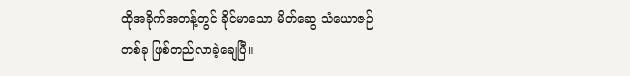ထိုအခိုက်အတန့်တွင် ခိုင်မာသော မိတ်ဆွေ သံယောဇဉ် တစ်ခု ဖြစ်တည်လာခဲ့ချေပြီ။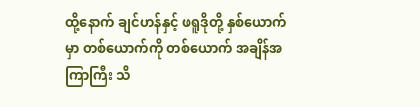ထို့နောက် ချင်ဟန်နှင့် ဖရူဒိုတို့ နှစ်ယောက်မှာ တစ်ယောက်ကို တစ်ယောက် အချိန်အကြာကြီး သိ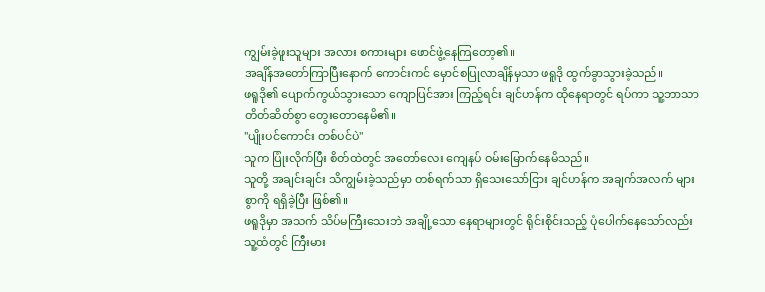ကျွမ်းခဲ့ဖူးသူများ အလား စကားများ ဖောင်ဖွဲ့နေကြတော့၏။
အချိန်အတော်ကြာပြီးနောက် ကောင်းကင် မှောင်စပြုလာချိန်မှသာ ဖရူဒို ထွက်ခွာသွားခဲ့သည်။
ဖရူဒို၏ ပျောက်ကွယ်သွားသော ကျောပြင်အား ကြည့်ရင်း ချင်ဟန်က ထိုနေရာတွင် ရပ်ကာ သူ့ဘာသာ တိတ်ဆိတ်စွာ တွေးတောနေမိ၏။
"ပျိုးပင်ကောင်း တစ်ပင်ပဲ"
သူက ပြုံးလိုက်ပြီး စိတ်ထဲတွင် အတော်လေး ကျေနပ် ဝမ်းမြောက်နေမိသည်။
သူတို့ အချင်းချင်း သိကျွမ်းခဲ့သည်မှာ တစ်ရက်သာ ရှိသေးသော်ငြား ချင်ဟန်က အချက်အလက် များစွာကို ရရှိခဲ့ပြီး ဖြစ်၏။
ဖရူဒိုမှာ အသက် သိပ်မကြီးသေးဘဲ အချို့သော နေရာများတွင် ရိုင်းစိုင်းသည့် ပုံပေါက်နေသော်လည်း သူ့ထံတွင် ကြီးမား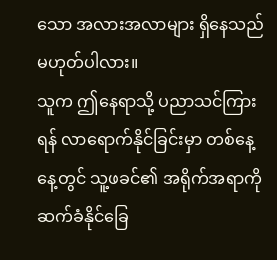သော အလားအလာများ ရှိနေသည် မဟုတ်ပါလား။
သူက ဤနေရာသို့ ပညာသင်ကြားရန် လာရောက်နိုင်ခြင်းမှာ တစ်နေ့နေ့တွင် သူ့ဖခင်၏ အရိုက်အရာကို ဆက်ခံနိုင်ခြေ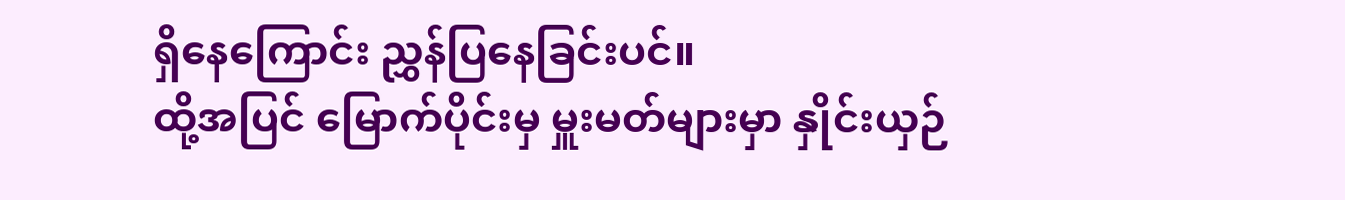ရှိနေကြောင်း ညွှန်ပြနေခြင်းပင်။
ထို့အပြင် မြောက်ပိုင်းမှ မှူးမတ်များမှာ နှိုင်းယှဉ်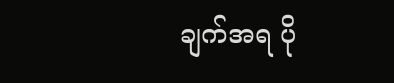ချက်အရ ပို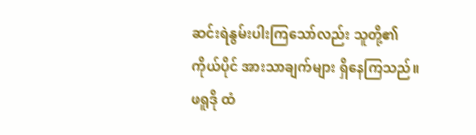ဆင်းရဲနွမ်းပါးကြသော်လည်း သူတို့၏ ကိုယ်ပိုင် အားသာချက်များ ရှိနေကြသည်။
ဖရူဒို ထံ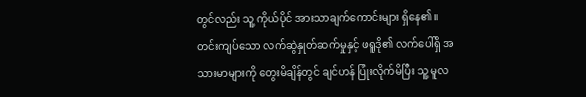တွင်လည်း သူ့ ကိုယ်ပိုင် အားသာချက်ကောင်းများ ရှိနေ၏။
တင်းကျပ်သော လက်ဆွဲနှုတ်ဆက်မှုနှင့် ဖရူဒို၏ လက်ပေါ်ရှိ အသားမာများကို တွေးမိချိန်တွင် ချင်ဟန် ပြုံးလိုက်မိပြီး သူ့ မူလ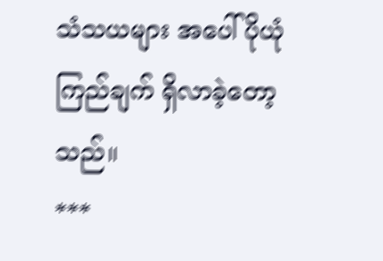သံသယများ အပေါ် ပိုယုံကြည်ချက် ရှိလာခဲ့တော့သည်။
***